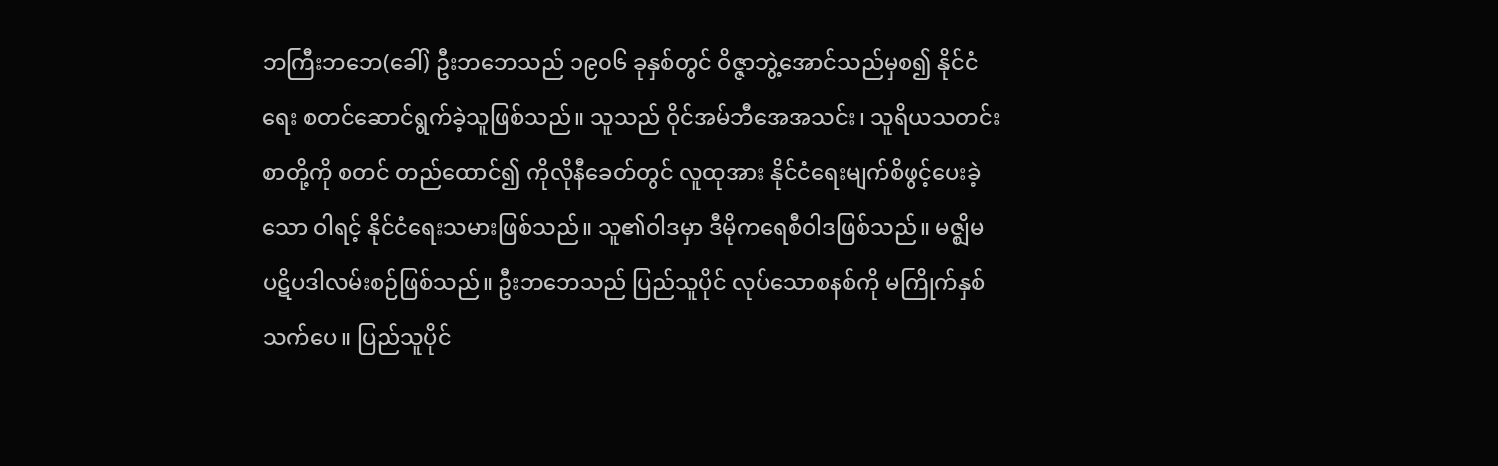ဘကြီးဘဘေ(ခေါ်) ဦးဘဘေသည် ၁၉၀၆ ခုနှစ်တွင် ဝိဇ္ဇာဘွဲ့အောင်သည်မှစ၍ နိုင်ငံရေး စတင်ဆောင်ရွက်ခဲ့သူဖြစ်သည်။ သူသည် ဝိုင်အမ်ဘီအေအသင်း၊ သူရိယသတင်းစာတို့ကို စတင် တည်ထောင်၍ ကိုလိုနီခေတ်တွင် လူထုအား နိုင်ငံရေးမျက်စိဖွင့်ပေးခဲ့သော ဝါရင့် နိုင်ငံရေးသမားဖြစ်သည်။ သူ၏ဝါဒမှာ ဒီမိုကရေစီဝါဒဖြစ်သည်။ မဇ္ဈိမ ပဋိပဒါလမ်းစဉ်ဖြစ်သည်။ ဦးဘဘေသည် ပြည်သူပိုင် လုပ်သောစနစ်ကို မကြိုက်နှစ်သက်ပေ။ ပြည်သူပိုင်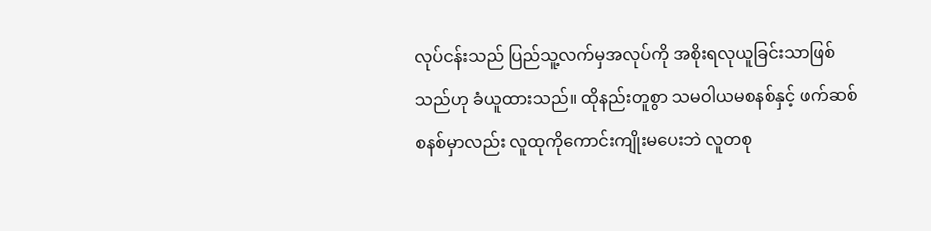လုပ်ငန်းသည် ပြည်သူ့လက်မှအလုပ်ကို အစိုးရလုယူခြင်းသာဖြစ်သည်ဟု ခံယူထားသည်။ ထိုနည်းတူစွာ သမဝါယမစနစ်နှင့် ဖက်ဆစ်စနစ်မှာလည်း လူထုကိုကောင်းကျိုးမပေးဘဲ လူတစု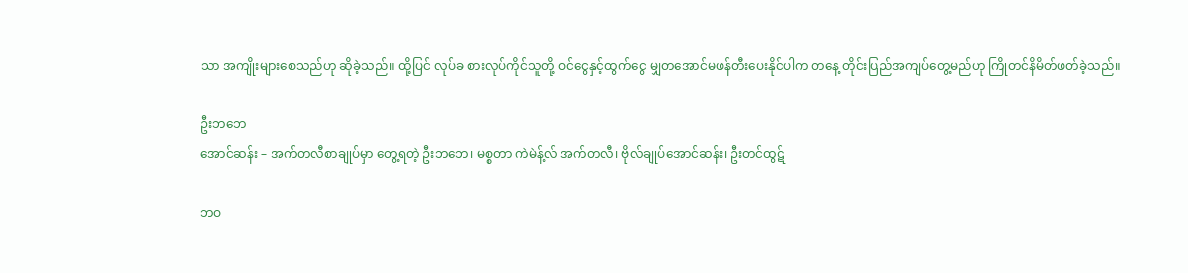သာ အကျိုးများစေသည်ဟု ဆိုခဲ့သည်။ ထို့ပြင် လုပ်ခ စားလုပ်ကိုင်သူတို့ ဝင်ငွေနှင့်ထွက်ငွေ မျှတအောင်မဖန်တီးပေးနိုင်ပါက တနေ့ တိုင်းပြည်အကျပ်တွေ့မည်ဟု ကြိုတင်နိမိတ်ဖတ်ခဲ့သည်။

ဦးဘဘေ
အောင်ဆန်း – အက်တလီစာချုပ်မှာ တွေ့ရတဲ့ ဦးဘဘေ၊ မစ္စတာ ကဲမဲန့်လ် အက်တလီ၊ ဗိုလ်ချုပ်အောင်ဆန်း၊ ဦးတင်ထွဋ်

ဘဝ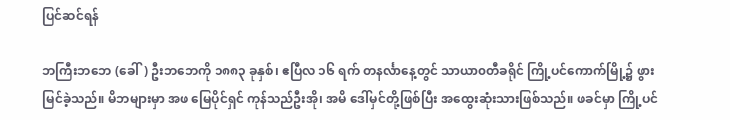ပြင်ဆင်ရန်

ဘကြီးဘဘေ (ခေါ်) ဦးဘဘေကို ၁၈၈၃ ခုနှစ်၊ ဧပြီလ ၁၆ ရက် တနင်္လာနေ့တွင် သာယာ၀တီခရိုင် ကြို့ပင်ကောက်မြို့၌ ဖွားမြင်ခဲ့သည်။ မိဘများမှာ အဖ မြေပိုင်ရှင် ကုန်သည်ဦးအို၊ အမိ ဒေါ်မှင်တို့ဖြစ်ပြီး အထွေးဆုံးသားဖြစ်သည်။ ဖခင်မှာ ကြို့ပင်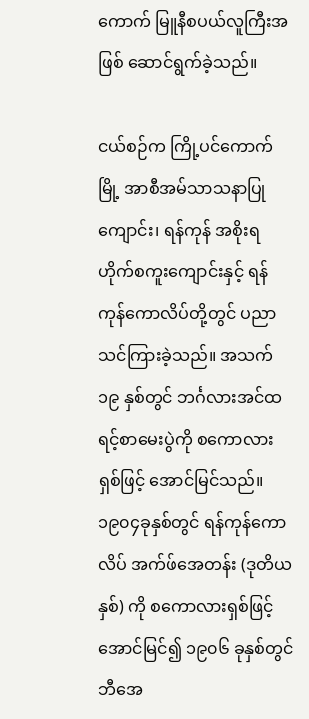ကောက် မြူနီစပယ်လူကြီးအဖြစ် ဆောင်ရွက်ခဲ့သည်။

ငယ်စဉ်က ကြို့ပင်ကောက်မြို့ အာစီအမ်သာသနာပြုကျောင်း၊ ရန်ကုန် အစိုးရဟိုက်စကူးကျောင်းနှင့် ရန်ကုန်ကောလိပ်တို့တွင် ပညာ သင်ကြားခဲ့သည်။ အသက် ၁၉ နှစ်တွင် ဘင်္ဂလားအင်ထရင့်စာမေးပွဲကို စကောလားရှစ်ဖြင့် အောင်မြင်သည်။ ၁၉၀၄ခုနှစ်တွင် ရန်ကုန်ကော လိပ် အက်ဖ်အေတန်း (ဒုတိယနှစ်) ကို စကောလားရှစ်ဖြင့်အောင်မြင်၍ ၁၉၀၆ ခုနှစ်တွင် ဘီအေ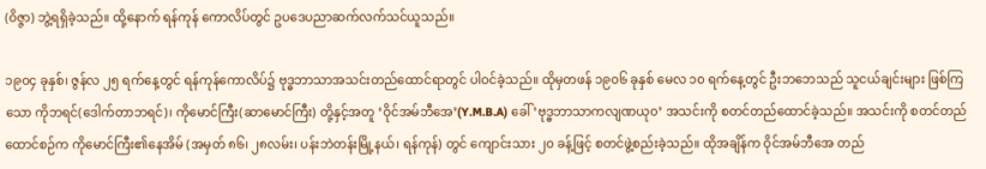(ဝိဇ္ဇာ) ဘွဲ့ရရှိခဲ့သည်။ ထို့နောက် ရန်ကုန် ကောလိပ်တွင် ဥပဒေပညာဆက်လက်သင်ယူသည်။

၁၉၀၄ ခုနှစ်၊ ဇွန်လ ၂၅ ရက်နေ့တွင် ရန်ကုန်ကောလိပ်၌ ဗုဒ္ဓဘာသာအသင်းတည်ထောင်ရာတွင် ပါဝင်ခဲ့သည်။ ထိုမှတဖန် ၁၉၀၆ ခုနှစ် မေလ ၁၀ ရက်နေ့တွင် ဦးဘဘေသည် သူငယ်ချင်းများ ဖြစ်ကြသော ကိုဘရင်(ဒေါက်တာဘရင်)၊ ကိုမောင်ကြီး(ဆာမောင်ကြီး) တို့နှင့်အတူ ‘ဝိုင်အမ်ဘီအေ’(Y.M.B.A) ခေါ် ‘ဗုဒ္ဓဘာသာကလျဏယု၀’ အသင်းကို စတင်တည်ထောင်ခဲ့သည်။ အသင်းကို စတင်တည်ထောင်စဉ်က ကိုမောင်ကြီး၏နေအိမ် (အမှတ် ၈၆၊ ၂၈လမ်း၊ ပန်းဘဲတန်းမြို့နယ်၊ ရန်ကုန်) တွင် ကျောင်းသား ၂၀ ခန့်ဖြင့် စတင်ဖွဲ့စည်းခဲ့သည်။ ထိုအချိန်က ဝိုင်အမ်ဘီအေ တည်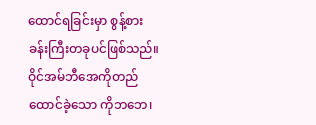ထောင်ရခြင်းမှာ စွန့်စားခန်းကြီးတခုပင်ဖြစ်သည်။ ဝိုင်အမ်ဘီအေကိုတည်ထောင်ခဲ့သော ကိုဘဘေ၊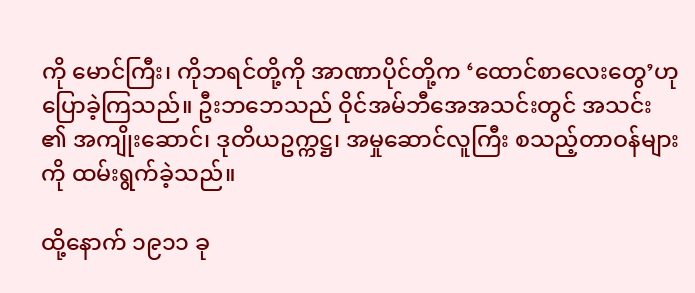ကို မောင်ကြီး၊ ကိုဘရင်တို့ကို အာဏာပိုင်တို့က ‘ထောင်စာလေးတွေ’ဟု ပြောခဲ့ကြသည်။ ဦးဘဘေသည် ဝိုင်အမ်ဘီအေအသင်းတွင် အသင်း ၏ အကျိုးဆောင်၊ ဒုတိယဥက္ကဋ္ဌ၊ အမှုဆောင်လူကြီး စသည့်တာဝန်များကို ထမ်းရွက်ခဲ့သည်။

ထို့နောက် ၁၉၁၁ ခု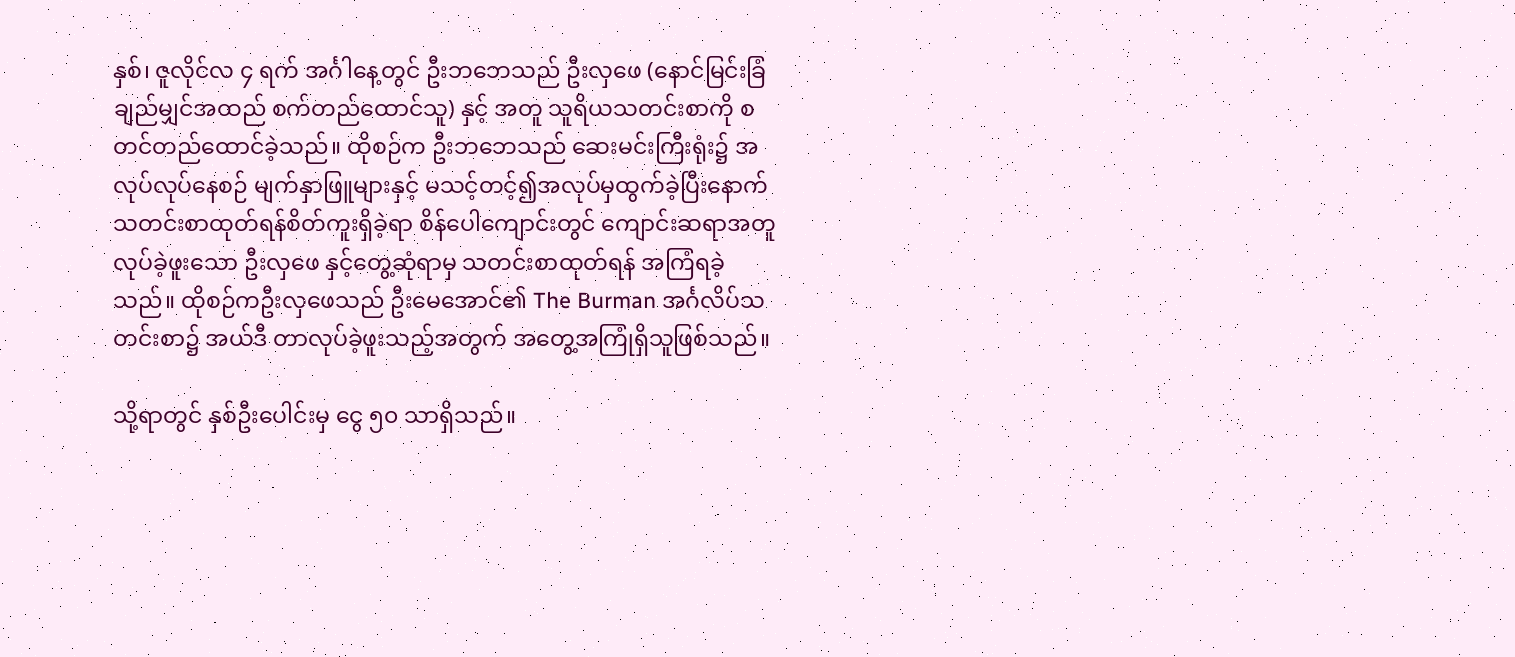နှစ်၊ ဇူလိုင်လ ၄ ရက် အင်္ဂါနေ့တွင် ဦးဘဘေသည် ဦးလှဖေ (နောင်မြင်းခြံ ချည်မျှင်အထည် စက်တည်ထောင်သူ) နှင့် အတူ သူရိယသတင်းစာကို စတင်တည်ထောင်ခဲ့သည်။ ထိုစဉ်က ဦးဘဘေသည် ဆေးမင်းကြီးရုံး၌ အလုပ်လုပ်နေစဉ် မျက်နှာဖြူများနှင့် မသင့်တင့်၍အလုပ်မှထွက်ခဲ့ပြီးနောက် သတင်းစာထုတ်ရန်စိတ်ကူးရှိခဲ့ရာ စိန်ပေါကျောင်းတွင် ကျောင်းဆရာအတူလုပ်ခဲ့ဖူးသော ဦးလှဖေ နှင့်တွေ့ဆုံရာမှ သတင်းစာထုတ်ရန် အကြံရခဲ့သည်။ ထိုစဉ်ကဦးလှဖေသည် ဦးမေအောင်၏ The Burman အင်္ဂလိပ်သတင်းစာ၌ အယ်ဒီ တာလုပ်ခဲ့ဖူးသည့်အတွက် အတွေ့အကြုံရှိသူဖြစ်သည်။

သို့ရာတွင် နှစ်ဦးပေါင်းမှ ငွေ ၅၀ သာရှိသည်။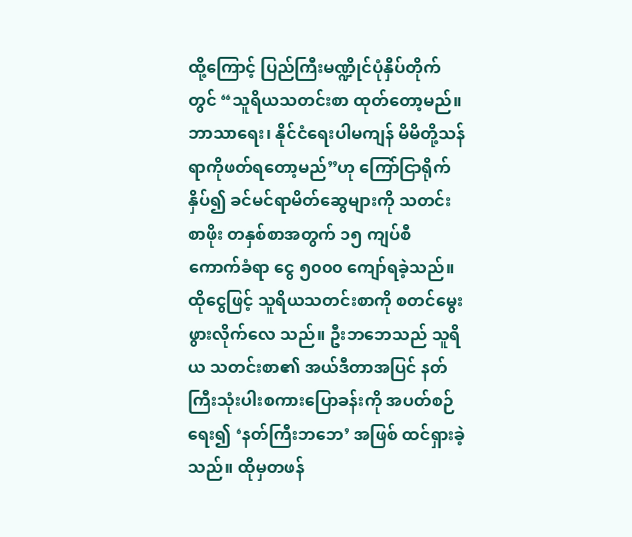ထို့ကြောင့် ပြည်ကြီးမဏ္ဍိုင်ပုံနှိပ်တိုက်တွင် “သူရိယသတင်းစာ ထုတ်တော့မည်။ ဘာသာရေး၊ နိုင်ငံရေးပါမကျန် မိမိတို့သန်ရာကိုဖတ်ရတော့မည်”ဟု ကြော်ငြာရိုက်နှိပ်၍ ခင်မင်ရာမိတ်ဆွေများကို သတင်းစာဖိုး တနှစ်စာအတွက် ၁၅ ကျပ်စီ ကောက်ခံရာ ငွေ ၅၀၀၀ ကျော်ရခဲ့သည်။ ထိုငွေဖြင့် သူရိယသတင်းစာကို စတင်မွေးဖွားလိုက်လေ သည်။ ဦးဘဘေသည် သူရိယ သတင်းစာ၏ အယ်ဒီတာအပြင် နတ်ကြီးသုံးပါးစကားပြောခန်းကို အပတ်စဉ်ရေး၍ ‘နတ်ကြီးဘဘေ’ အဖြစ် ထင်ရှားခဲ့သည်။ ထိုမှတဖန်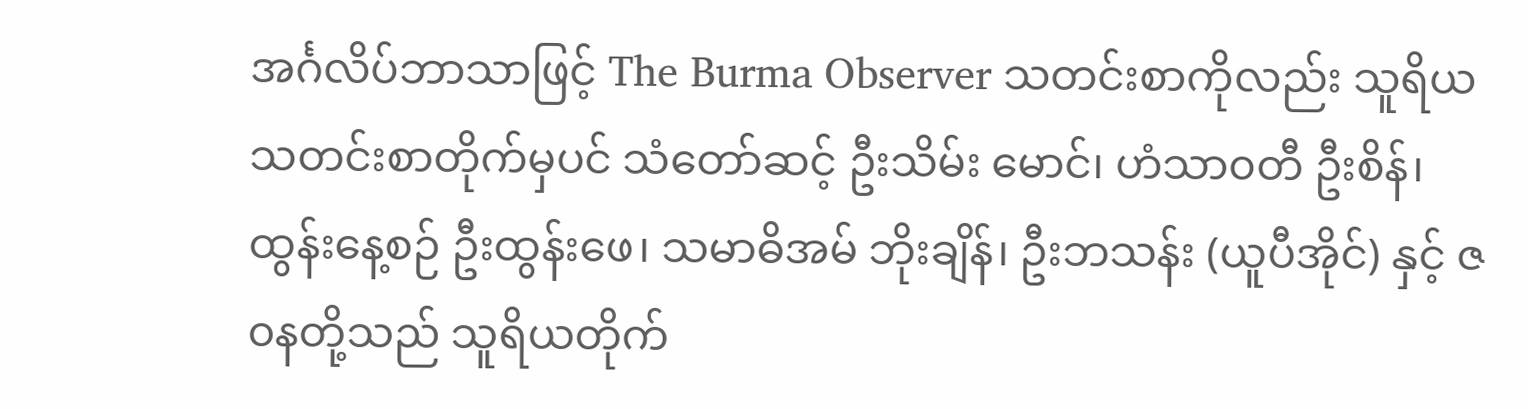အင်္ဂလိပ်ဘာသာဖြင့် The Burma Observer သတင်းစာကိုလည်း သူရိယသတင်းစာတိုက်မှပင် သံတော်ဆင့် ဦးသိမ်း မောင်၊ ဟံသာ၀တီ ဦးစိန်၊ ထွန်းနေ့စဉ် ဦးထွန်းဖေ၊ သမာဓိအမ် ဘိုးချိန်၊ ဦးဘသန်း (ယူပီအိုင်) နှင့် ဇ၀နတို့သည် သူရိယတိုက်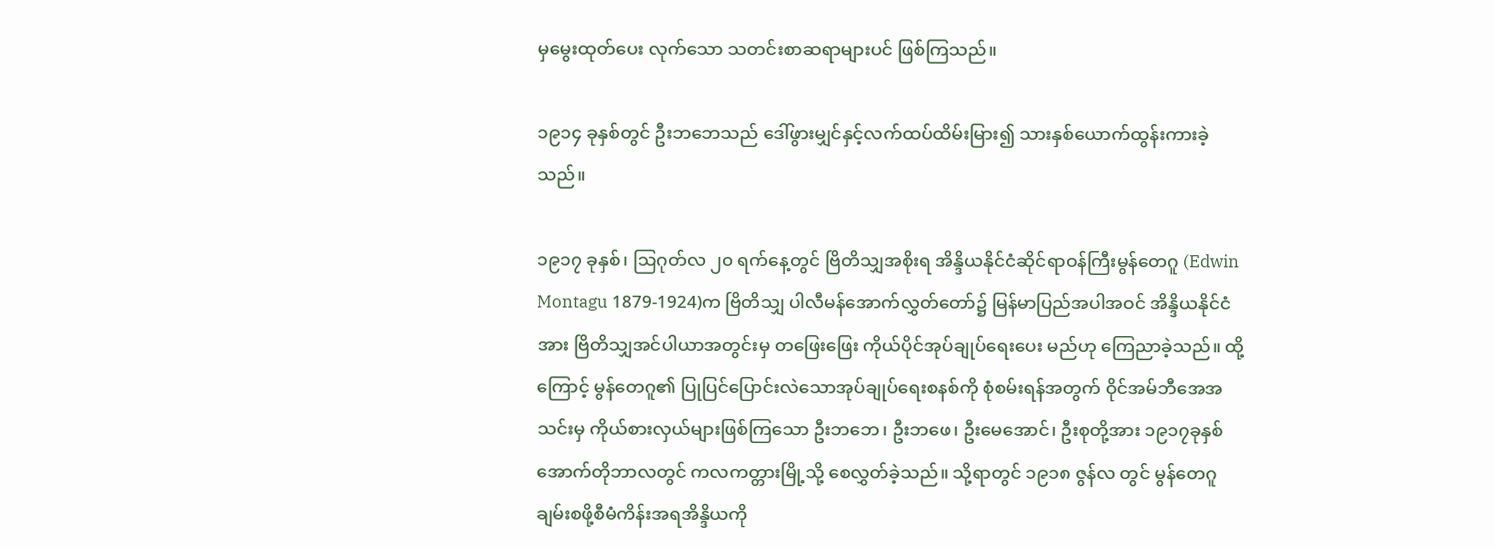မှမွေးထုတ်ပေး လုက်သော သတင်းစာဆရာများပင် ဖြစ်ကြသည်။

၁၉၁၄ ခုနှစ်တွင် ဦးဘဘေသည် ဒေါ်ဖွားမျှင်နှင့်လက်ထပ်ထိမ်းမြား၍ သားနှစ်ယောက်ထွန်းကားခဲ့သည်။

၁၉၁၇ ခုနှစ်၊ ဩဂုတ်လ ၂၀ ရက်နေ့တွင် ဗြိတိသျှအစိုးရ အိန္ဒိယနိုင်ငံဆိုင်ရာဝန်ကြီးမွန်တေဂူ (Edwin Montagu 1879-1924)က ဗြိတိသျှ ပါလီမန်အောက်လွှတ်တော်၌ မြန်မာပြည်အပါအဝင် အိန္ဒိယနိုင်ငံအား ဗြိတိသျှအင်ပါယာအတွင်းမှ တဖြေးဖြေး ကိုယ်ပိုင်အုပ်ချုပ်ရေးပေး မည်ဟု ကြေညာခဲ့သည်။ ထို့ကြောင့် မွန်တေဂူ၏ ပြုပြင်ပြောင်းလဲသောအုပ်ချုပ်ရေးစနစ်ကို စုံစမ်းရန်အတွက် ဝိုင်အမ်ဘီအေအသင်းမှ ကိုယ်စားလှယ်များဖြစ်ကြသော ဦးဘဘေ၊ ဦးဘဖေ၊ ဦးမေအောင်၊ ဦးစုတို့အား ၁၉၁၇ခုနှစ် အောက်တိုဘာလတွင် ကလကတ္တားမြို့သို့ စေလွှတ်ခဲ့သည်။ သို့ရာတွင် ၁၉၁၈ ဇွန်လ တွင် မွန်တေဂူချမ်းစဖို့စီမံကိန်းအရအိန္ဒိယကို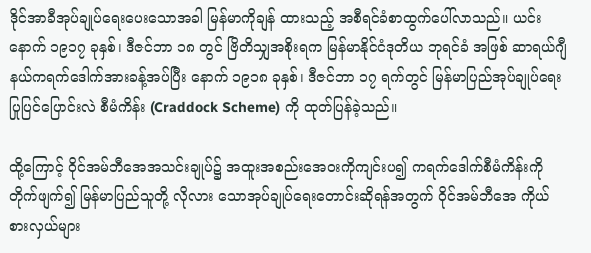ဒိုင်အာခီအုပ်ချုပ်ရေးပေးသောအခါ မြန်မာကိုချန် ထားသည့် အစီရင်ခံစာထွက်ပေါ်လာသည်။ ယင်းနောက် ၁၉၁၇ ခုနှစ်၊ ဒီဇင်ဘာ ၁၈ တွင် ဗြိတိသျှအစိုးရက မြန်မာနိုင်ငံဒုတိယ ဘုရင်ခံ အဖြစ် ဆာရယ်ဂျီနယ်ကရက်ဒေါက်အားခန့်အပ်ပြီး နောက် ၁၉၁၈ ခုနှစ်၊ ဒီဇင်ဘာ ၁၇ ရက်တွင် မြန်မာပြည်အုပ်ချုပ်ရေး ပြုပြင်ပြောင်းလဲ စီမံကိန်း (Craddock Scheme) ကို ထုတ်ပြန်ခဲ့သည်။

ထို့ကြောင့် ဝိုင်အမ်ဘီအေအသင်းချုပ်၌ အထူးအစည်းအေ၀းကိုကျင်းပ၍ ကရက်ဒေါက်စီမံကိန်းကိုတိုက်ဖျက်၍ မြန်မာပြည်သူတို့ လိုလား သောအုပ်ချုပ်ရေးတောင်းဆိုရန်အတွက် ဝိုင်အမ်ဘီအေ ကိုယ်စားလှယ်များ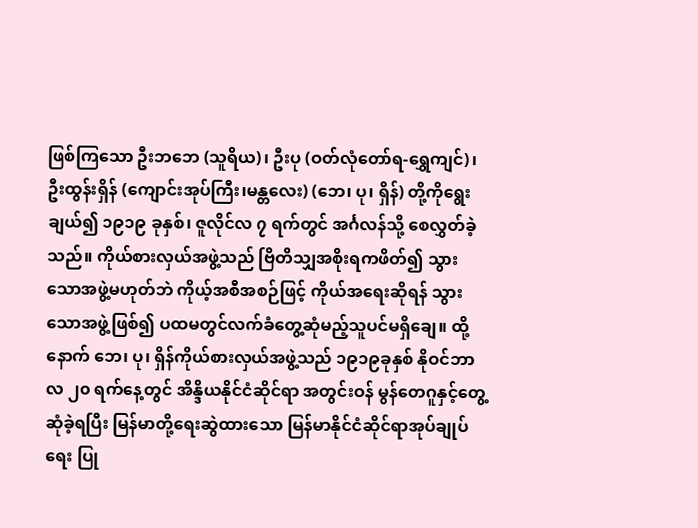ဖြစ်ကြသော ဦးဘဘေ (သူရိယ)၊ ဦးပု (ဝတ်လုံတော်ရ-ရွှေကျင်)၊ ဦးထွန်းရှိန် (ကျောင်းအုပ်ကြီး၊မန္တလေး) (ဘေ၊ ပု၊ ရှိန်) တို့ကိုရွေးချယ်၍ ၁၉၁၉ ခုနှစ်၊ ဇူလိုင်လ ၇ ရက်တွင် အင်္ဂလန်သို့ စေလွှတ်ခဲ့သည်။ ကိုယ်စားလှယ်အဖွဲ့သည် ဗြိတိသျှအစိုးရကဖိတ်၍ သွားသောအဖွဲ့မဟုတ်ဘဲ ကိုယ့်အစီအစဉ်ဖြင့် ကိုယ်အရေးဆိုရန် သွားသောအဖွဲ့ဖြစ်၍ ပထမတွင်လက်ခံတွေ့ဆုံမည့်သူပင်မရှိချေ။ ထို့နောက် ဘေ၊ ပု၊ ရှိန်ကိုယ်စားလှယ်အဖွဲ့သည် ၁၉၁၉ခုနှစ် နိုဝင်ဘာလ ၂၀ ရက်နေ့တွင် အိန္ဒိယနိုင်ငံဆိုင်ရာ အတွင်းဝန် မွန်တေဂူနှင့်တွေ့ဆုံခဲ့ရပြီး မြန်မာတို့ရေးဆွဲထားသော မြန်မာနိုင်ငံဆိုင်ရာအုပ်ချုပ်ရေး ပြု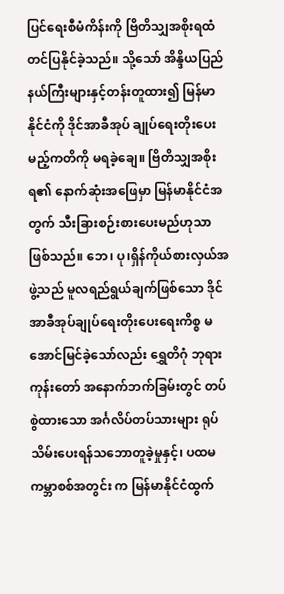ပြင်ရေးစီမံကိန်းကို ဗြိတိသျှအစိုးရထံ တင်ပြနိုင်ခဲ့သည်။ သို့သော် အိန္ဒိယပြည်နယ်ကြီးများနှင့်တန်းတူထား၍ မြန်မာနိုင်ငံကို ဒိုင်အာခီအုပ် ချုပ်ရေးတိုးပေးမည့်ကတိကို မရခဲ့ချေ။ ဗြိတိသျှအစိုးရ၏ နောက်ဆုံးအဖြေမှာ မြန်မာနိုင်ငံအတွက် သီးခြားစဉ်းစားပေးမည်ဟုသာ ဖြစ်သည်။ ဘေ၊ ပု၊ရှိန်ကိုယ်စားလှယ်အဖွဲ့သည် မူလရည်ရွယ်ချက်ဖြစ်သော ဒိုင်အာခီအုပ်ချုပ်ရေးတိုးပေးရေးကိစ္စ မအောင်မြင်ခဲ့သော်လည်း ရွှေတိဂုံ ဘုရားကုန်းတော် အနောက်ဘက်ခြမ်းတွင် တပ်စွဲထားသော အင်္ဂလိပ်တပ်သားများ ရုပ်သိမ်းပေးရန်သဘောတူခဲ့မှုနှင့်၊ ပထမကမ္ဘာစစ်အတွင်း က မြန်မာနိုင်ငံထွက်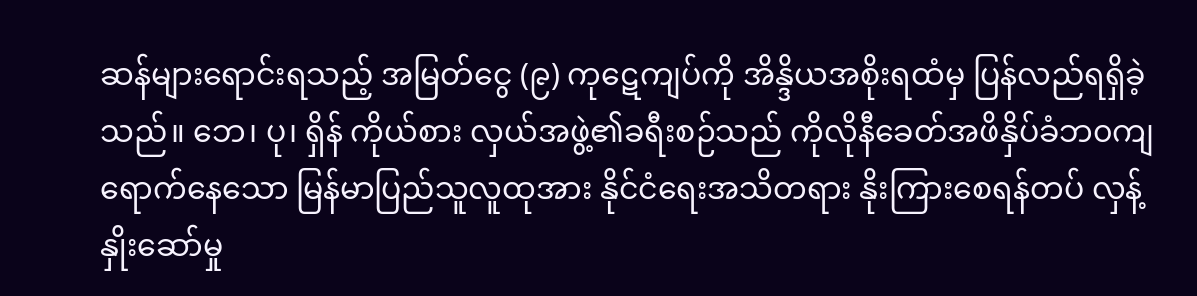ဆန်များရောင်းရသည့် အမြတ်ငွေ (၉) ကုဋေကျပ်ကို အိန္ဒိယအစိုးရထံမှ ပြန်လည်ရရှိခဲ့သည်။ ဘေ၊ ပု၊ ရှိန် ကိုယ်စား လှယ်အဖွဲ့၏ခရီးစဉ်သည် ကိုလိုနီခေတ်အဖိနှိပ်ခံဘ၀ကျရောက်နေသော မြန်မာပြည်သူလူထုအား နိုင်ငံရေးအသိတရား နိုးကြားစေရန်တပ် လှန့်နှိုးဆော်မှု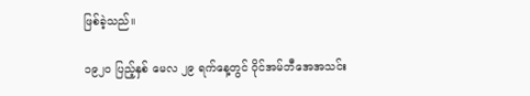ဖြစ်ခဲ့သည်။

၁၉၂၀ ပြည့်နှစ် မေလ ၂၉ ရက်နေ့တွင် ဝိုင်အမ်ဘီအေအသင်း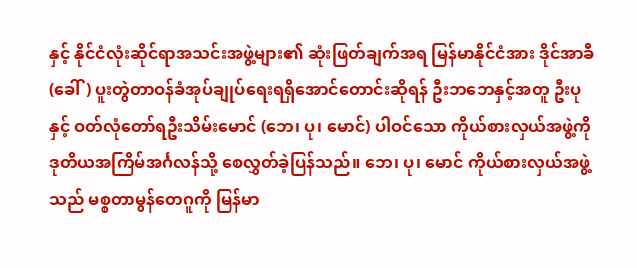နှင့် နိုင်ငံလုံးဆိုင်ရာအသင်းအဖွဲ့များ၏ ဆုံးဖြတ်ချက်အရ မြန်မာနိုင်ငံအား ဒိုင်အာခီ (ခေါ်) ပူးတွဲတာဝန်ခံအုပ်ချုပ်ရေးရရှိအောင်တောင်းဆိုရန် ဦးဘဘေနှင့်အတူ ဦးပုနှင့် ဝတ်လုံတော်ရဦးသိမ်းမောင် (ဘေ၊ ပု၊ မောင်) ပါဝင်သော ကိုယ်စားလှယ်အဖွဲ့ကို ဒုတိယအကြိမ်အင်္ဂလန်သို့ စေလွှတ်ခဲ့ပြန်သည်။ ဘေ၊ ပု၊ မောင် ကိုယ်စားလှယ်အဖွဲ့သည် မစ္စတာမွန်တေဂူကို မြန်မာ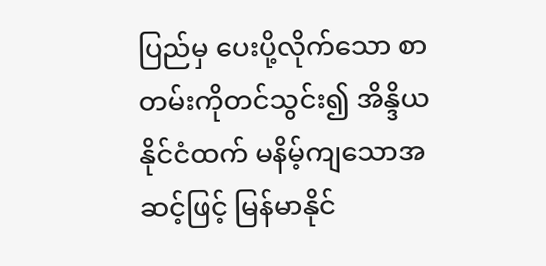ပြည်မှ ပေးပို့လိုက်သော စာတမ်းကိုတင်သွင်း၍ အိန္ဒိယနိုင်ငံထက် မနိမ့်ကျသောအဆင့်ဖြင့် မြန်မာနိုင်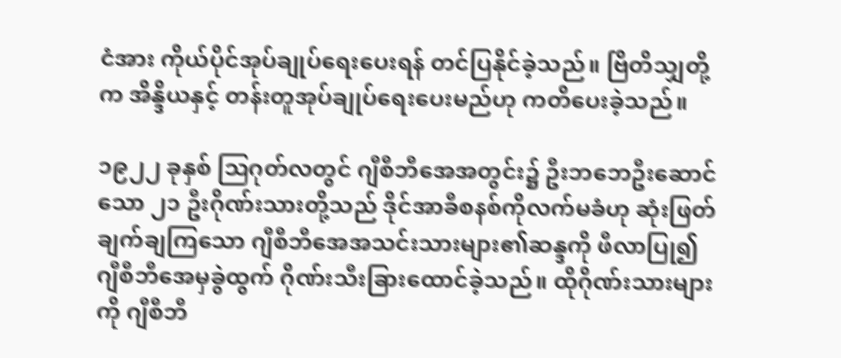ငံအား ကိုယ်ပိုင်အုပ်ချုပ်ရေးပေးရန် တင်ပြနိုင်ခဲ့သည်။ ဗြိတိသျှတို့က အိန္ဒိယနှင့် တန်းတူအုပ်ချုပ်ရေးပေးမည်ဟု ကတိပေးခဲ့သည်။

၁၉၂၂ ခုနှစ် ဩဂုတ်လတွင် ဂျီစီဘီအေအတွင်း၌ ဦးဘဘေဦးဆောင်သော ၂၁ ဦးဂိုဏ်းသားတို့သည် ဒိုင်အာခီစနစ်ကိုလက်မခံဟု ဆုံးဖြတ် ချက်ချကြသော ဂျီစီဘီအေအသင်းသားများ၏ဆန္ဒကို ဖီလာပြု၍ ဂျီစီဘီအေမှခွဲထွက် ဂိုဏ်းသီးခြားထောင်ခဲ့သည်။ ထိုဂိုဏ်းသားများကို ဂျီစီဘီ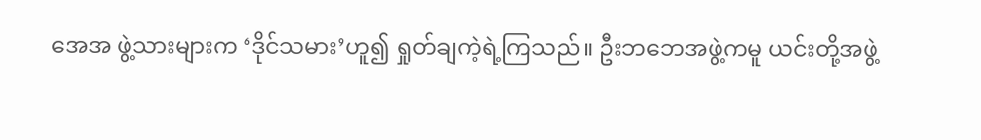အေအ ဖွဲ့သားများက ‘ဒိုင်သမား’ဟူ၍ ရှုတ်ချကဲ့ရဲ့ကြသည်။ ဦးဘဘေအဖွဲ့ကမူ ယင်းတို့အဖွဲ့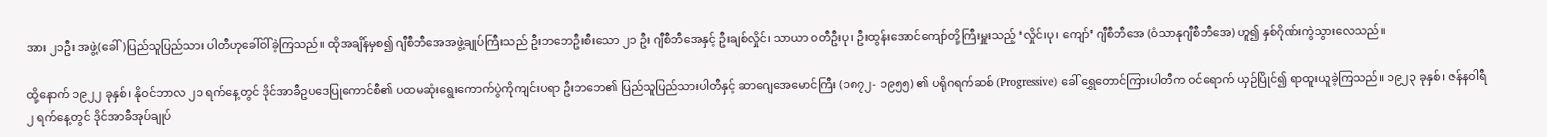အား ၂၁ဦး အဖွဲ့(ခေါ်)ပြည်သူပြည်သား ပါတီဟုခေါ်ဝါ်ခဲ့ကြသည်။ ထိုအချိန်မှစ၍ ဂျီစီဘီအေအဖွဲ့ချုပ်ကြီးသည် ဦးဘဘေဦးစီးသော ၂၁ ဦး ဂျီစီဘီအေနှင့် ဦးချစ်လှိုင်၊ သာယာ ၀တီဦးပု၊ ဦးထွန်းအောင်ကျော်တို့ကြီးမှူးသည့် ‘လှိုင်၊ပု၊ ကျော်’ ဂျီစီဘီအေ (ဝံသာနုဂျီစီဘီအေ) ဟူ၍ နှစ်ဂိုဏ်းကွဲသွားလေသည်။

ထို့နောက် ၁၉၂၂ ခုနှစ်၊ နိုဝင်ဘာလ ၂၁ ရက်နေ့တွင် ဒိုင်အာခီဥပဒေပြုကောင်စီ၏ ပထမဆုံးရွေးကောက်ပွဲကိုကျင်းပရာ ဦးဘဘေ၏ ပြည်သူပြည်သားပါတီနှင့် ဆာဂျေအေမောင်ကြီး (၁၈၇၂- ၁၉၅၅) ၏ ပရိုဂရက်ဆစ် (Progressive) ခေါ် ရွှေတောင်ကြားပါတီက ဝင်ရောက် ယှဉ်ပြိုင်၍ ရာထူးယူခဲ့ကြသည်။ ၁၉၂၃ ခုနှစ်၊ ဇန်နဝါရီ ၂ ရက်နေ့တွင် ဒိုင်အာခီအုပ်ချုပ်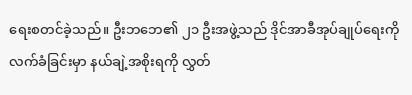ရေးစတင်ခဲ့သည်။ ဦးဘဘေ၏ ၂၁ ဦးအဖွဲ့သည် ဒိုင်အာခီအုပ်ချုပ်ရေးကိုလက်ခံခြင်းမှာ နယ်ချဲ့အစိုးရကို လွှတ်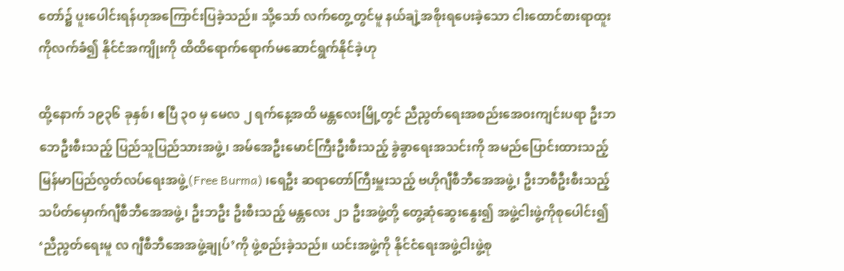တော်၌ ပူးပေါင်းရန်ဟုအကြောင်းပြခဲ့သည်။ သို့သော် လက်တွေ့တွင်မူ နယ်ချဲ့အစိုးရပေးခဲ့သော ငါးထောင်စားရာထူးကိုလက်ခံ၍ နိုင်ငံအကျိုးကို ထိထိရောက်ရောက်မဆောင်ရွက်နိုင်ခဲ့ဟု

ထို့နောက် ၁၉၃၆ ခုနှစ်၊ ဧပြီ ၃၀ မှ မေလ ၂ ရက်နေ့အထိ မန္တလေးမြို့တွင် ညီညွတ်ရေးအစည်းအေ၀းကျင်းပရာ ဦးဘဘေဦးစီးသည့် ပြည်သူပြည်သားအဖွဲ့၊ အမ်အေဦးမောင်ကြီးဦးစီးသည့် ခွဲခွာရေးအသင်းကို အမည်ပြောင်းထားသည့် မြန်မာပြည်လွတ်လပ်ရေးအဖွဲ့(Free Burma) ၊ရေဦး ဆရာတော်ကြီးမှူးသည့် ဗဟိုဂျီစီဘီအေအဖွဲ့၊ ဦးဘစီဦးစီးသည့် သပိတ်မှောက်ဂျီစီဘီအေအဖွဲ့၊ ဦးဘဦး ဦးစီးသည့် မန္တလေး ၂၁ ဦးအဖွဲ့တို့ တွေ့ဆုံဆွေးနွေး၍ အဖွဲ့ငါးဖွဲ့ကိုစုပေါင်း၍ ‘ညီညွတ်ရေးမူ လ ဂျီစီဘီအေအဖွဲ့ချုပ်’ကို ဖွဲ့စည်းခဲ့သည်။ ယင်းအဖွဲ့ကို နိုင်ငံရေးအဖွဲ့ငါးဖွဲ့စု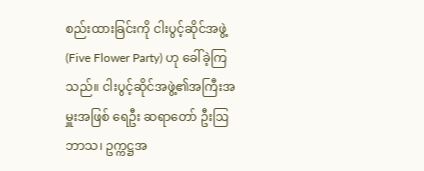စည်းထားခြင်းကို ငါးပွင့်ဆိုင်အဖွဲ့(Five Flower Party) ဟု ခေါ်ခဲ့ကြသည်။ ငါးပွင့်ဆိုင်အဖွဲ့၏အကြီးအမှူးအဖြစ် ရေဦး ဆရာတော် ဦးဩဘာသ၊ ဥက္ကဋ္ဌအ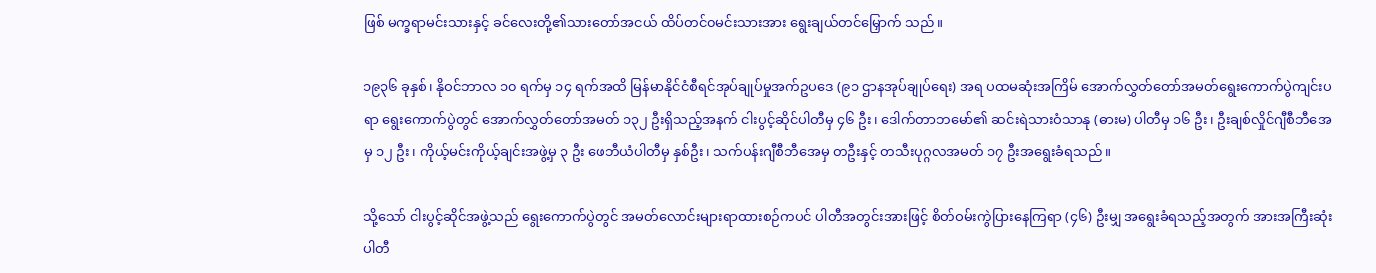ဖြစ် မက္ခရာမင်းသားနှင့် ခင်လေးတို့၏သားတော်အငယ် ထိပ်တင်၀မင်းသားအား ရွေးချယ်တင်မြှောက် သည်။

၁၉၃၆ ခုနှစ်၊ နိုဝင်ဘာလ ၁၀ ရက်မှ ၁၄ ရက်အထိ မြန်မာနိုင်ငံစီရင်အုပ်ချုပ်မှုအက်ဥပဒေ (၉၁ ဌာနအုပ်ချုပ်ရေး) အရ ပထမဆုံးအကြိမ် အောက်လွှတ်တော်အမတ်ရွေးကောက်ပွဲကျင်းပရာ ရွေးကောက်ပွဲတွင် အောက်လွှတ်တော်အမတ် ၁၃၂ ဦးရှိသည့်အနက် ငါးပွင့်ဆိုင်ပါတီမှ ၄၆ ဦး၊ ဒေါက်တာဘမော်၏ ဆင်းရဲသားဝံသာနု (ဓားမ) ပါတီမှ ၁၆ ဦး၊ ဦးချစ်လှိုင်ဂျီစီဘီအေမှ ၁၂ ဦး၊ ကိုယ့်မင်းကိုယ့်ချင်းအဖွဲ့မှ ၃ ဦး ဖေဘီယံပါတီမှ နှစ်ဦး၊ သက်ပန်းဂျီစီဘီအေမှ တဦးနှင့် တသီးပုဂ္ဂလအမတ် ၁၇ ဦးအရွေးခံရသည်။

သို့သော် ငါးပွင့်ဆိုင်အဖွဲ့သည် ရွေးကောက်ပွဲတွင် အမတ်လောင်းများရာထားစဉ်ကပင် ပါတီအတွင်းအားဖြင့် စိတ်ဝမ်းကွဲပြားနေကြရာ (၄၆) ဦးမျှ အရွေးခံရသည့်အတွက် အားအကြီးဆုံးပါတီ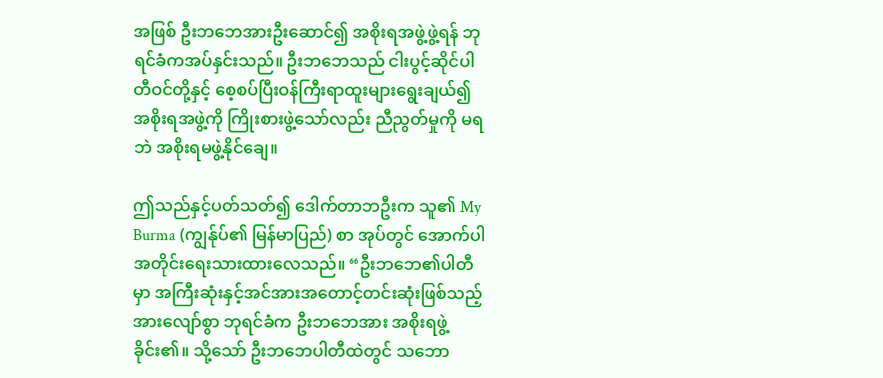အဖြစ် ဦးဘဘေအားဦးဆောင်၍ အစိုးရအဖွဲ့ဖွဲ့ရန် ဘုရင်ခံကအပ်နှင်းသည်။ ဦးဘဘေသည် ငါးပွင့်ဆိုင်ပါတီဝင်တို့နှင့် စေ့စပ်ပြီးဝန်ကြီးရာထူးများရွေးချယ်၍ အစိုးရအဖွဲ့ကို ကြိုးစားဖွဲ့သော်လည်း ညီညွတ်မှုကို မရဘဲ အစိုးရမဖွဲ့နိုင်ချေ။

ဤသည်နှင့်ပတ်သတ်၍ ဒေါက်တာဘဦးက သူ၏ My Burma (ကျွန်ုပ်၏ မြန်မာပြည်) စာ အုပ်တွင် အောက်ပါအတိုင်းရေးသားထားလေသည်။ “ဦးဘဘေ၏ပါတီမှာ အကြီးဆုံးနှင့်အင်အားအတောင့်တင်းဆုံးဖြစ်သည့်အားလျော်စွာ ဘုရင်ခံက ဦးဘဘေအား အစိုးရဖွဲ့ခိုင်း၏။ သို့သော် ဦးဘဘေပါတီထဲတွင် သဘော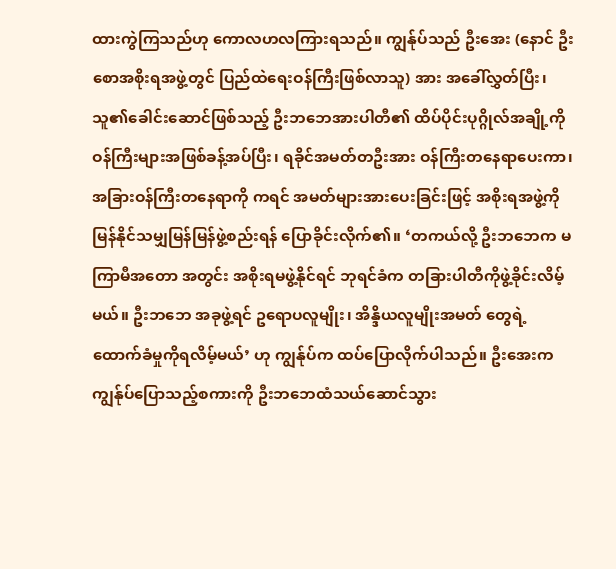ထားကွဲကြသည်ဟု ကောလဟလကြားရသည်။ ကျွန်ုပ်သည် ဦးအေး (နောင် ဦးစောအစိုးရအဖွဲ့တွင် ပြည်ထဲရေးဝန်ကြီးဖြစ်လာသူ) အား အခေါ်လွှတ်ပြီး၊ သူ၏ခေါင်းဆောင်ဖြစ်သည့် ဦးဘဘေအားပါတီ၏ ထိပ်ပိုင်းပုဂ္ဂိုလ်အချို့ကို ဝန်ကြီးများအဖြစ်ခန့်အပ်ပြီး၊ ရခိုင်အမတ်တဦးအား ဝန်ကြီးတနေရာပေးကာ၊ အခြားဝန်ကြီးတနေရာကို ကရင် အမတ်များအားပေးခြင်းဖြင့် အစိုးရအဖွဲ့ကို မြန်နိုင်သမျှမြန်မြန်ဖွဲ့စည်းရန် ပြောခိုင်းလိုက်၏။ ‘တကယ်လို့ ဦးဘဘေက မကြာမီအတော အတွင်း အစိုးရမဖွဲ့နိုင်ရင် ဘုရင်ခံက တခြားပါတီကိုဖွဲ့ခိုင်းလိမ့်မယ်။ ဦးဘဘေ အခုဖွဲ့ရင် ဥရောပလူမျိုး၊ အိန္ဒိယလူမျိုးအမတ် တွေရဲ့ ထောက်ခံမှုကိုရလိမ့်မယ်’ ဟု ကျွန်ုပ်က ထပ်ပြောလိုက်ပါသည်။ ဦးအေးက ကျွန်ုပ်ပြောသည့်စကားကို ဦးဘဘေထံသယ်ဆောင်သွား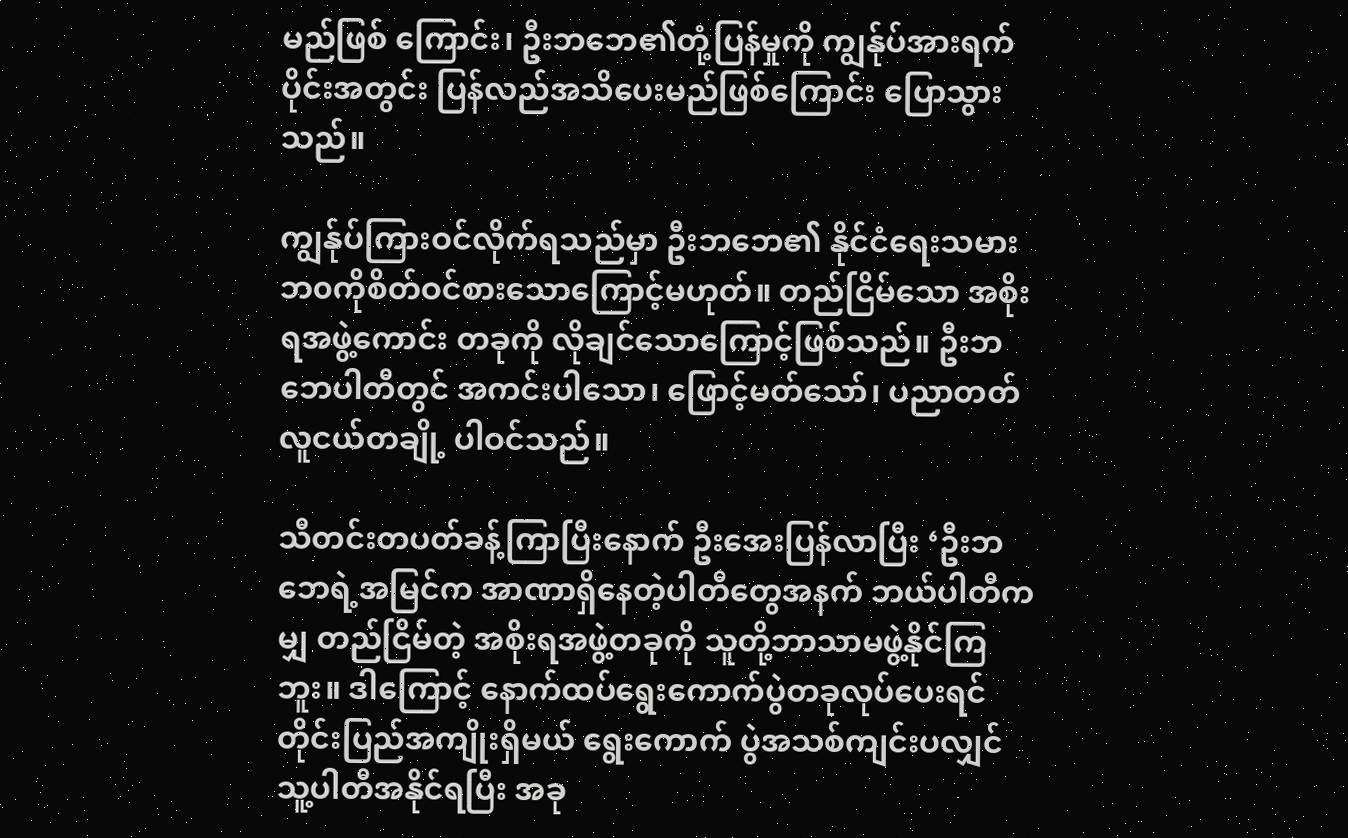မည်ဖြစ် ကြောင်း၊ ဦးဘဘေ၏တုံ့ပြန်မှုကို ကျွန်ုပ်အားရက်ပိုင်းအတွင်း ပြန်လည်အသိပေးမည်ဖြစ်ကြောင်း ပြောသွားသည်။

ကျွန်ုပ်ကြားဝင်လိုက်ရသည်မှာ ဦးဘဘေ၏ နိုင်ငံရေးသမားဘ၀ကိုစိတ်ဝင်စားသောကြောင့်မဟုတ်။ တည်ငြိမ်သော အစိုးရအဖွဲ့ကောင်း တခုကို လိုချင်သောကြောင့်ဖြစ်သည်။ ဦးဘဘေပါတီတွင် အကင်းပါသော၊ ဖြောင့်မတ်သော်၊ ပညာတတ်လူငယ်တချို့ ပါဝင်သည်။

သီတင်းတပတ်ခန့်ကြာပြီးနောက် ဦးအေးပြန်လာပြီး ‘ဦးဘဘေရဲ့အမြင်က အာဏာရှိနေတဲ့ပါတီတွေအနက် ဘယ်ပါတီကမျှ တည်ငြိမ်တဲ့ အစိုးရအဖွဲ့တခုကို သူတို့ဘာသာမဖွဲ့နိုင်ကြဘူး။ ဒါကြောင့် နောက်ထပ်ရွေးကောက်ပွဲတခုလုပ်ပေးရင် တိုင်းပြည်အကျိုးရှိမယ် ရွေးကောက် ပွဲအသစ်ကျင်းပလျှင် သူ့ပါတီအနိုင်ရပြီး အခု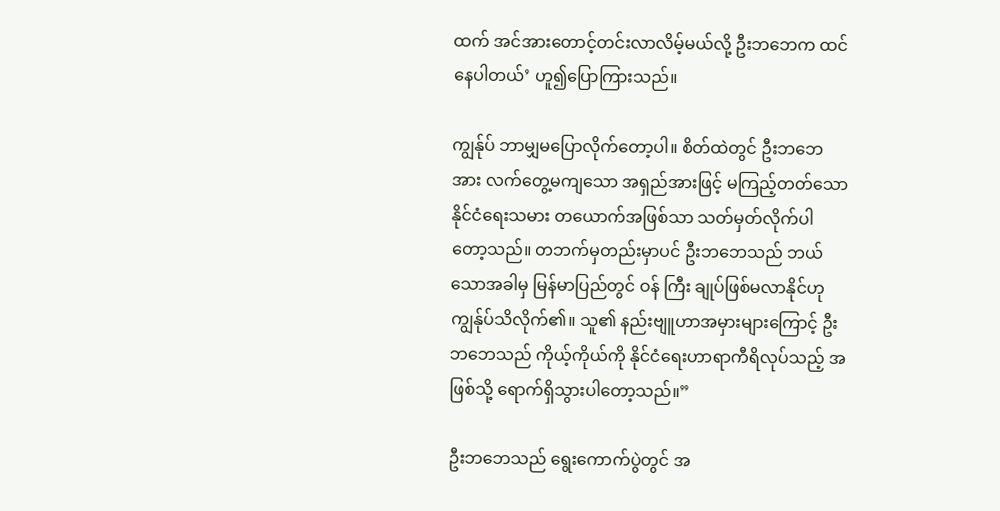ထက် အင်အားတောင့်တင်းလာလိမ့်မယ်လို့ ဦးဘဘေက ထင်နေပါတယ်’ ဟူ၍ပြောကြားသည်။

ကျွန်ုပ် ဘာမျှမပြောလိုက်တော့ပါ။ စိတ်ထဲတွင် ဦးဘဘေအား လက်တွေ့မကျသော အရှည်အားဖြင့် မကြည့်တတ်သော နိုင်ငံရေးသမား တယောက်အဖြစ်သာ သတ်မှတ်လိုက်ပါတော့သည်။ တဘက်မှတည်းမှာပင် ဦးဘဘေသည် ဘယ်သောအခါမှ မြန်မာပြည်တွင် ဝန် ကြီး ချုပ်ဖြစ်မလာနိုင်ဟု ကျွန်ုပ်သိလိုက်၏။ သူ၏ နည်းဗျူဟာအမှားများကြောင့် ဦးဘဘေသည် ကိုယ့်ကိုယ်ကို နိုင်ငံရေးဟာရာကီရိလုပ်သည့် အဖြစ်သို့ ရောက်ရှိသွားပါတော့သည်။”

ဦးဘဘေသည် ရွေးကောက်ပွဲတွင် အ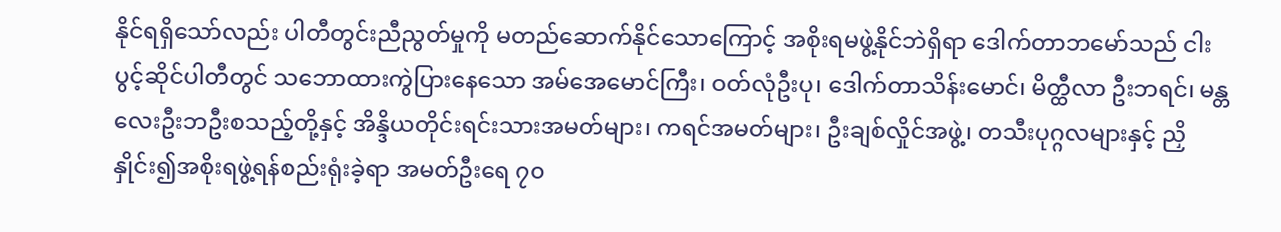နိုင်ရရှိသော်လည်း ပါတီတွင်းညီညွတ်မှုကို မတည်ဆောက်နိုင်သောကြောင့် အစိုးရမဖွဲ့နိုင်ဘဲရှိရာ ဒေါက်တာဘမော်သည် ငါးပွင့်ဆိုင်ပါတီတွင် သဘောထားကွဲပြားနေသော အမ်အေမောင်ကြီး၊ ဝတ်လုံဦးပု၊ ဒေါက်တာသိန်းမောင်၊ မိတ္ထီလာ ဦးဘရင်၊ မန္တလေးဦးဘဦးစသည့်တို့နှင့် အိန္ဒိယတိုင်းရင်းသားအမတ်များ၊ ကရင်အမတ်များ၊ ဦးချစ်လှိုင်အဖွဲ့၊ တသီးပုဂ္ဂလများနှင့် ညှိနှိုင်း၍အစိုးရဖွဲ့ရန်စည်းရုံးခဲ့ရာ အမတ်ဦးရေ ၇၀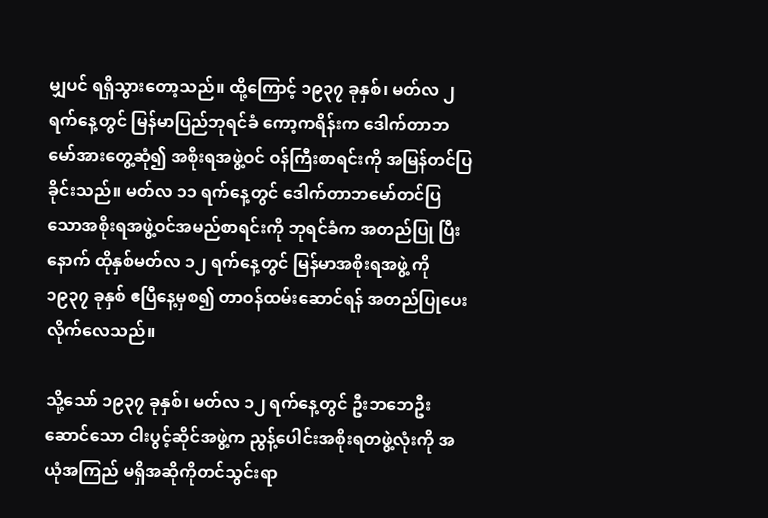မျှပင် ရရှိသွားတော့သည်။ ထို့ကြောင့် ၁၉၃၇ ခုနှစ်၊ မတ်လ ၂ ရက်နေ့တွင် မြန်မာပြည်ဘုရင်ခံ ကော့ကရိန်းက ဒေါက်တာဘမော်အားတွေ့ဆုံ၍ အစိုးရအဖွဲ့ဝင် ဝန်ကြီးစာရင်းကို အမြန်တင်ပြခိုင်းသည်။ မတ်လ ၁၁ ရက်နေ့တွင် ဒေါက်တာဘမော်တင်ပြသောအစိုးရအဖွဲ့ဝင်အမည်စာရင်းကို ဘုရင်ခံက အတည်ပြု ပြီးနောက် ထိုနှစ်မတ်လ ၁၂ ရက်နေ့တွင် မြန်မာအစိုးရအဖွဲ့ ကို ၁၉၃၇ ခုနှစ် ဧပြီနေ့မှစ၍ တာဝန်ထမ်းဆောင်ရန် အတည်ပြုပေးလိုက်လေသည်။

သို့သော် ၁၉၃၇ ခုနှစ်၊ မတ်လ ၁၂ ရက်နေ့တွင် ဦးဘဘေဦးဆောင်သော ငါးပွင့်ဆိုင်အဖွဲ့က ညွန့်ပေါင်းအစိုးရတဖွဲ့လုံးကို အယုံအကြည် မရှိအဆိုကိုတင်သွင်းရာ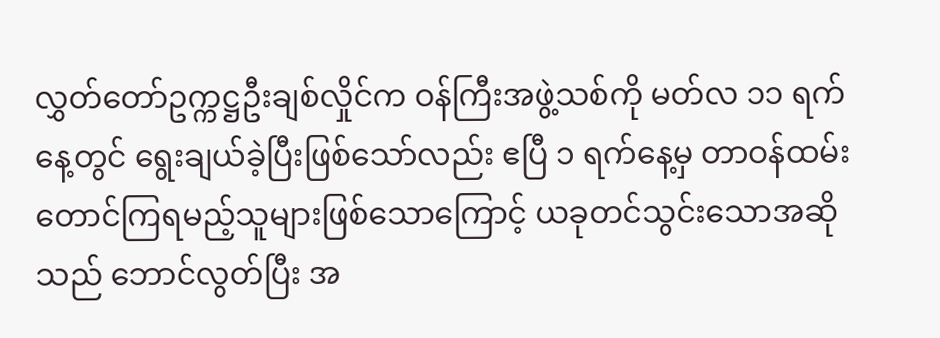လွှတ်တော်ဥက္ကဋ္ဌဦးချစ်လှိုင်က ဝန်ကြီးအဖွဲ့သစ်ကို မတ်လ ၁၁ ရက်နေ့တွင် ရွေးချယ်ခဲ့ပြီးဖြစ်သော်လည်း ဧပြီ ၁ ရက်နေ့မှ တာဝန်ထမ်းတောင်ကြရမည့်သူများဖြစ်သောကြောင့် ယခုတင်သွင်းသောအဆိုသည် ဘောင်လွတ်ပြီး အ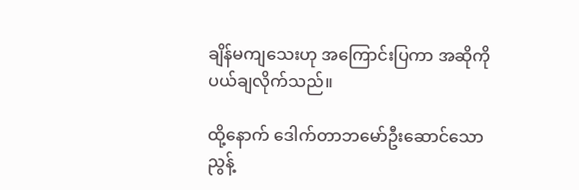ချိန်မကျသေးဟု အကြောင်းပြကာ အဆိုကိုပယ်ချလိုက်သည်။

ထို့နောက် ဒေါက်တာဘမော်ဦးဆောင်သော ညွန့်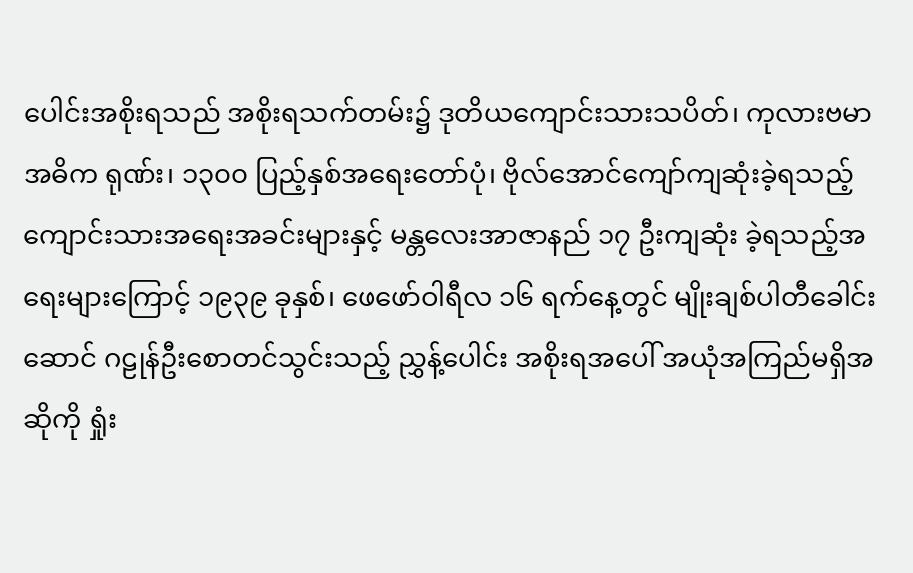ပေါင်းအစိုးရသည် အစိုးရသက်တမ်း၌ ဒုတိယကျောင်းသားသပိတ်၊ ကုလားဗမာ အဓိက ရုဏ်း၊ ၁၃၀၀ ပြည့်နှစ်အရေးတော်ပုံ၊ ဗိုလ်အောင်ကျော်ကျဆုံးခဲ့ရသည့် ကျောင်းသားအရေးအခင်းများနှင့် မန္တလေးအာဇာနည် ၁၇ ဦးကျဆုံး ခဲ့ရသည့်အရေးများကြောင့် ၁၉၃၉ ခုနှစ်၊ ဖေဖော်ဝါရီလ ၁၆ ရက်နေ့တွင် မျိုးချစ်ပါတီခေါင်းဆောင် ဂဠုန်ဦးစောတင်သွင်းသည့် ညွှန့်ပေါင်း အစိုးရအပေါ် အယုံအကြည်မရှိအဆိုကို ရှုံး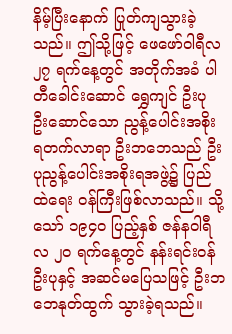နိမ့်ပြီးနောက် ပြုတ်ကျသွားခဲ့သည်။ ဤသို့ဖြင့် ဖေဖော်ဝါရီလ ၂၇ ရက်နေ့တွင် အတိုက်အခံ ပါတီခေါင်းဆောင် ရွှေကျင် ဦးပု ဦးဆောင်သော ညွန့်ပေါင်းအစိုးရတက်လာရာ ဦးဘဘေသည် ဦးပုညွန့်ပေါင်းအစိုးရအဖွဲ့၌ ပြည်ထဲရေး ဝန်ကြီးဖြစ်လာသည်။ သို့သော် ၁၉၄၀ ပြည့်နှစ် ဇန်နဝါရီလ ၂၀ ရက်နေ့တွင် နန်းရင်းဝန်ဦးပုနှင့် အဆင်မပြေသဖြင့် ဦးဘဘေနုတ်ထွက် သွားခဲ့ရသည်။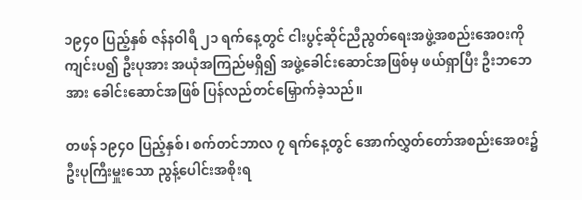၁၉၄၀ ပြည့်နှစ် ဇန်နဝါရီ ၂၁ ရက်နေ့တွင် ငါးပွင့်ဆိုင်ညီညွတ်ရေးအဖွဲ့အစည်းအေ၀းကိုကျင်းပ၍ ဦးပုအား အယုံအကြည်မရှိ၍ အဖွဲ့ခေါင်းဆောင်အဖြစ်မှ ဖယ်ရှာပြီး ဦးဘဘေအား ခေါင်းဆောင်အဖြစ် ပြန်လည်တင်မြှောက်ခဲ့သည်။

တဖန် ၁၉၄၀ ပြည့်နှစ်၊ စက်တင်ဘာလ ၇ ရက်နေ့တွင် အောက်လွှတ်တော်အစည်းအေ၀း၌ ဦးပုကြီးမှူးသော ညွန့်ပေါင်းအစိုးရ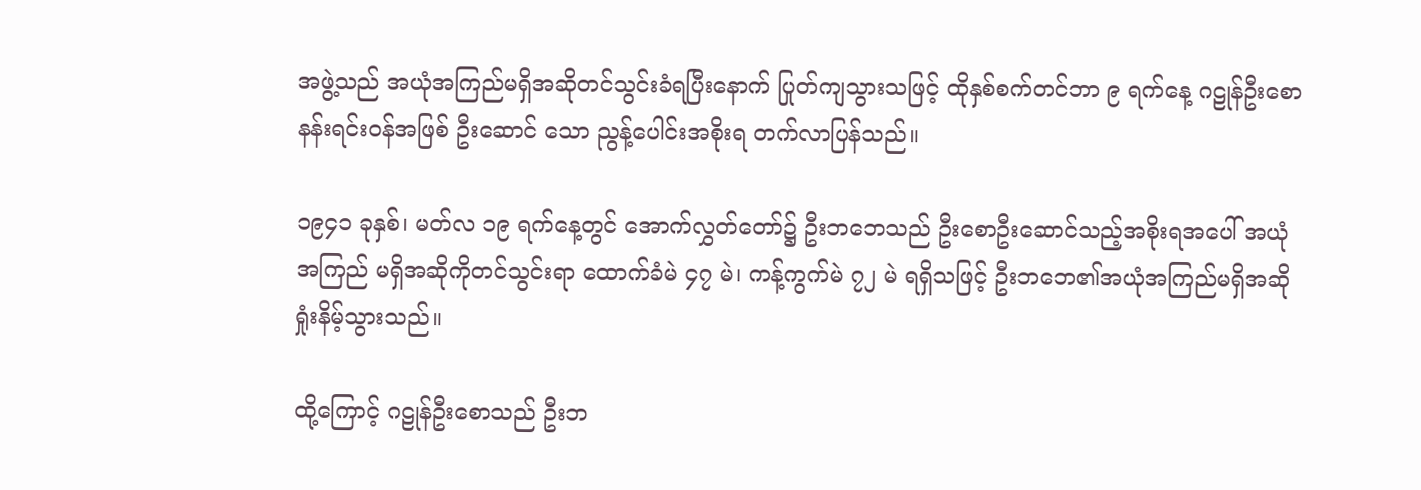အဖွဲ့သည် အယုံအကြည်မရှိအဆိုတင်သွင်းခံရပြီးနောက် ပြုတ်ကျသွားသဖြင့် ထိုနှစ်စက်တင်ဘာ ၉ ရက်နေ့ ဂဠုန်ဦးစော နန်းရင်းဝန်အဖြစ် ဦးဆောင် သော ညွန့်ပေါင်းအစိုးရ တက်လာပြန်သည်။

၁၉၄၁ ခုနှစ်၊ မတ်လ ၁၉ ရက်နေ့တွင် အောက်လွှတ်တော်၌ ဦးဘဘေသည် ဦးစောဦးဆောင်သည့်အစိုးရအပေါ် အယုံအကြည် မရှိအဆိုကိုတင်သွင်းရာ ထောက်ခံမဲ ၄၇ မဲ၊ ကန့်ကွက်မဲ ၇၂ မဲ ရရှိသဖြင့် ဦးဘဘေ၏အယုံအကြည်မရှိအဆို ရှုံးနိမ့်သွားသည်။

ထို့ကြောင့် ဂဠုန်ဦးစောသည် ဦးဘ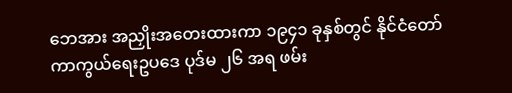ဘေအား အညှိုးအတေးထားကာ ၁၉၄၁ ခုနှစ်တွင် နိုင်ငံတော်ကာကွယ်ရေးဥပဒေ ပုဒ်မ ၂၆ အရ ဖမ်း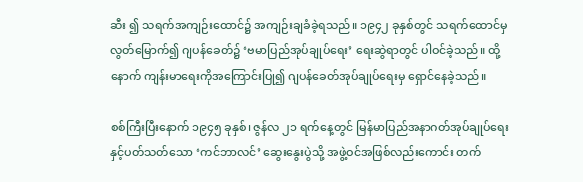ဆီး ၍ သရက်အကျဉ်းထောင်၌ အကျဉ်းချခံခဲ့ရသည်။ ၁၉၄၂ ခုနှစ်တွင် သရက်ထောင်မှလွတ်မြောက်၍ ဂျပန်ခေတ်၌ ‘ဗမာပြည်အုပ်ချုပ်ရေး’ ရေးဆွဲရာတွင် ပါဝင်ခဲ့သည်။ ထို့နောက် ကျန်းမာရေးကိုအကြောင်းပြု၍ ဂျပန်ခေတ်အုပ်ချုပ်ရေးမှ ရှောင်နေခဲ့သည်။

စစ်ကြီးပြီးနောက် ၁၉၄၅ ခုနှစ်၊ ဇွန်လ ၂၁ ရက်နေ့တွင် မြန်မာပြည်အနာဂတ်အုပ်ချုပ်ရေးနှင့်ပတ်သတ်သော ‘ကင်ဘာလင်’ ဆွေးနွေးပွဲသို့ အဖွဲ့ဝင်အဖြစ်လည်းကောင်း တက်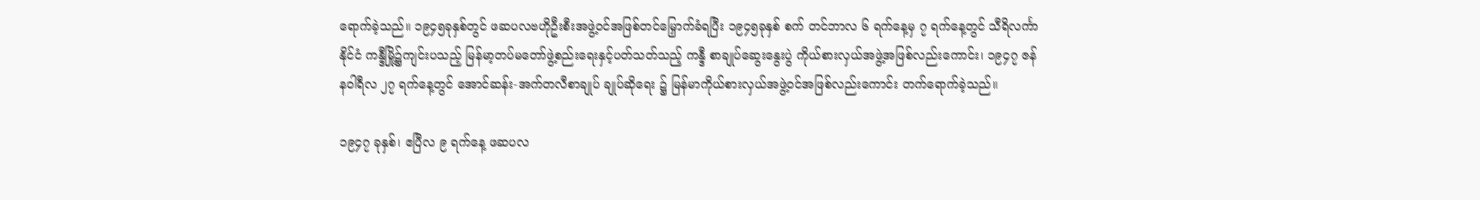ရောက်ခဲ့သည်။ ၁၉၄၅ခုနှစ်တွင် ဖဆပလဗဟိုဦးစီးအဖွဲ့ဝင်အဖြစ်တင်မြှောက်ခံရပြီး ၁၉၄၅ခုနှစ် စက် တင်ဘာလ ၆ ရက်နေ့မှ ၇ ရက်နေ့တွင် သီရိလင်္ကာနိုင်ငံ ကန္ဒီမြို့၌ကျင်းပသည့် မြန်မာ့တပ်မတော်ဖွဲ့စည်းရေးနှင့်ပတ်သတ်သည့် ကန္ဒီ စာချုပ်ဆွေးနွေးပွဲ ကိုယ်စားလှယ်အဖွဲ့အဖြစ်လည်းကောင်း၊ ၁၉၄၇ ဇန်နဝါရီလ ၂၇ ရက်နေ့တွင် အောင်ဆန်း-အက်တလီစာချုပ် ချုပ်ဆိုရေး ၌ မြန်မာကိုယ်စားလှယ်အဖွဲ့ဝင်အဖြစ်လည်းကောင်း တက်ရောက်ခဲ့သည်။

၁၉၄၇ ခုနှစ်၊ ဧပြီလ ၉ ရက်နေ့ ဖဆပလ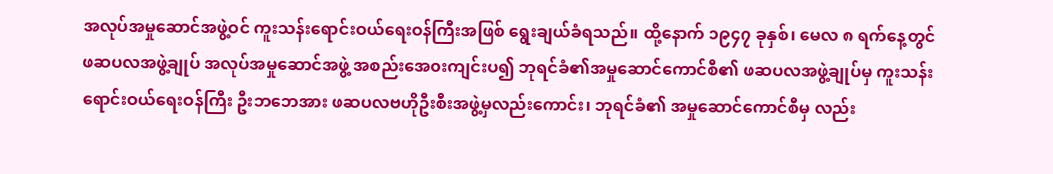အလုပ်အမှုဆောင်အဖွဲ့ဝင် ကူးသန်းရောင်းဝယ်ရေးဝန်ကြီးအဖြစ် ရွေးချယ်ခံရသည်။ ထို့နောက် ၁၉၄၇ ခုနှစ်၊ မေလ ၈ ရက်နေ့တွင် ဖဆပလအဖွဲ့ချုပ် အလုပ်အမှုဆောင်အဖွဲ့ အစည်းအေ၀းကျင်းပ၍ ဘုရင်ခံ၏အမှုဆောင်ကောင်စီ၏ ဖဆပလအဖွဲ့ချုပ်မှ ကူးသန်းရောင်းဝယ်ရေးဝန်ကြီး ဦးဘဘေအား ဖဆပလဗဟိုဦးစီးအဖွဲ့မှလည်းကောင်း၊ ဘုရင်ခံ၏ အမှုဆောင်ကောင်စီမှ လည်း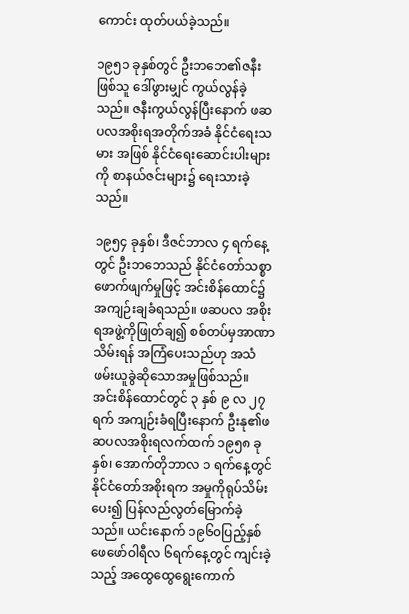ကောင်း ထုတ်ပယ်ခဲ့သည်။

၁၉၅၁ ခုနှစ်တွင် ဦးဘဘေ၏ဇနီးဖြစ်သူ ဒေါ်ဖွားမျှင် ကွယ်လွန်ခဲ့သည်။ ဇနီးကွယ်လွန်ပြီးနောက် ဖဆပလအစိုးရအတိုက်အခံ နိုင်ငံရေးသမား အဖြစ် နိုင်ငံရေးဆောင်းပါးများကို စာနယ်ဇင်းများ၌ ရေးသားခဲ့သည်။

၁၉၅၄ ခုနှစ်၊ ဒီဇင်ဘာလ ၄ ရက်နေ့တွင် ဦးဘဘေသည် နိုင်ငံတော်သစ္စာဖောက်ဖျက်မှုဖြင့် အင်းစိန်ထောင်၌ အကျဉ်းချခံရသည်။ ဖဆပလ အစိုးရအဖွဲ့ကိုဖြုတ်ချ၍ စစ်တပ်မှအာဏာသိမ်းရန် အကြံပေးသည်ဟု အသံဖမ်းယူခွဲဆိုသောအမှုဖြစ်သည်။ အင်းစိန်ထောင်တွင် ၃ နှစ် ၉ လ ၂၇ ရက် အကျဉ်းခံရပြီးနောက် ဦးနု၏ဖဆပလအစိုးရလက်ထက် ၁၉၅၈ ခုနှစ်၊ အောက်တိုဘာလ ၁ ရက်နေ့တွင် နိုင်ငံတော်အစိုးရက အမှုကိုရုပ်သိမ်းပေး၍ ပြန်လည်လွတ်မြောက်ခဲ့သည်။ ယင်းနောက် ၁၉၆၀ပြည့်နှစ် ဖေဖော်ဝါရီလ ၆ရက်နေ့တွင် ကျင်းခဲ့သည့် အထွေထွေရွေးကောက်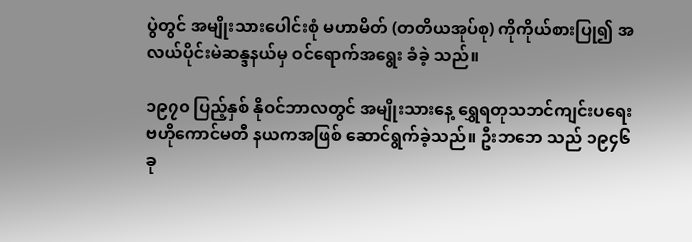ပွဲတွင် အမျိုးသားပေါင်းစုံ မဟာမိတ် (တတိယအုပ်စု) ကိုကိုယ်စားပြု၍ အလယ်ပိုင်းမဲဆန္ဒနယ်မှ ဝင်ရောက်အရွေး ခံခဲ့ သည်။

၁၉၇၀ ပြည့်နှစ် နိုဝင်ဘာလတွင် အမျိုးသားနေ့ ရွှေရတုသဘင်ကျင်းပရေးဗဟိုကောင်မတီ နယကအဖြစ် ဆောင်ရွက်ခဲ့သည်။ ဦးဘဘေ သည် ၁၉၄၆ ခု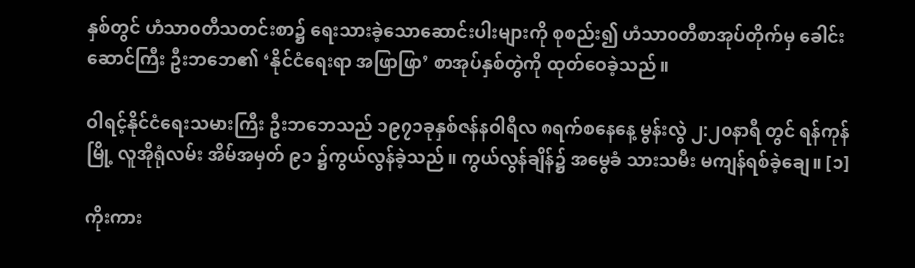နှစ်တွင် ဟံသာ၀တီသတင်းစာ၌ ရေးသားခဲ့သောဆောင်းပါးများကို စုစည်း၍ ဟံသာ၀တီစာအုပ်တိုက်မှ ခေါင်းဆောင်ကြီး ဦးဘဘေ၏ ‘နိုင်ငံရေးရာ အဖြာဖြာ’ စာအုပ်နှစ်တွဲကို ထုတ်ဝေခဲ့သည်။

ဝါရင့်နိုင်ငံရေးသမားကြီး ဦးဘဘေသည် ၁၉၇၁ခုနှစ်ဇန်နဝါရီလ ၈ရက်စနေနေ့ မွန်းလွဲ ၂:၂၀နာရီ တွင် ရန်ကုန်မြို့ လူအိုရုံလမ်း အိမ်အမှတ် ၉၁ ၌ကွယ်လွန်ခဲ့သည်။ ကွယ်လွန်ချိန်၌ အမွေခံ သားသမီး မကျန်ရစ်ခဲ့ချေ။ [၁]

ကိုးကား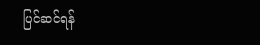ပြင်ဆင်ရန်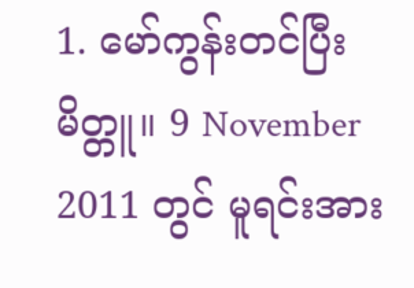1. မော်ကွန်းတင်ပြီးမိတ္တူ။ 9 November 2011 တွင် မူရင်းအား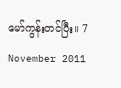မော်ကွန်းတင်ပြီး။ 7 November 2011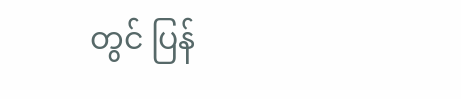တွင် ပြန်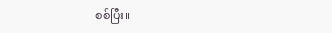စစ်ပြီး။